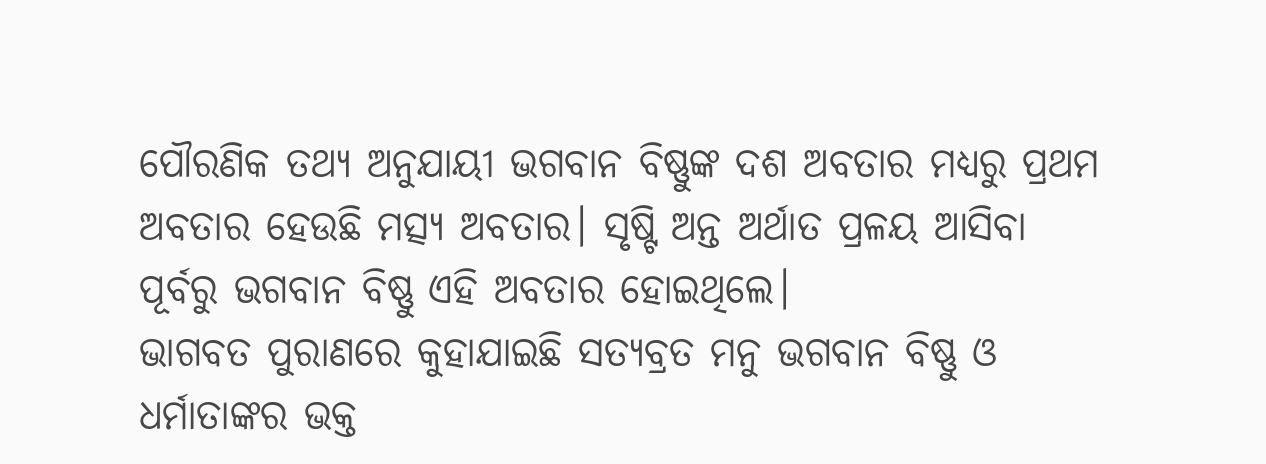ପୌରଣିକ ତଥ୍ୟ ଅନୁଯାୟୀ ଭଗବାନ ବିଷ୍ଣୁଙ୍କ ଦଶ ଅବତାର ମଧ୍ୟରୁ ପ୍ରଥମ ଅବତାର ହେଉଛି ମତ୍ସ୍ୟ ଅବତାର। ସୃଷ୍ଟି ଅନ୍ତ ଅର୍ଥାତ ପ୍ରଳୟ ଆସିବା ପୂର୍ବରୁ ଭଗବାନ ବିଷ୍ଣୁ ଏହି ଅବତାର ହୋଇଥିଲେ।
ଭାଗବତ ପୁରାଣରେ କୁହାଯାଇଛି ସତ୍ୟବ୍ରତ ମନୁ ଭଗବାନ ବିଷ୍ଣୁ ଓ ଧର୍ମାତାଙ୍କର ଭକ୍ତ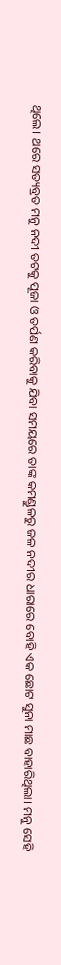ଥିଲେ। ଥରେ ସତ୍ୟବ୍ରତ ମନୁ ନଦୀ ତଟକୁ ପୂଜା ଓ ତର୍ପଣ କରିବାକୁ ଯିବା ସମୟରେ ତାଙ୍କ କମଣ୍ଡୁଳରୁ ଜଳ ନଦୀର ଧାରାରେ ବୋହି ଏକ ଛୋଟ ସୁନା ମାଛ ବାହାରିଥିଲା। ମନୁ ସେହି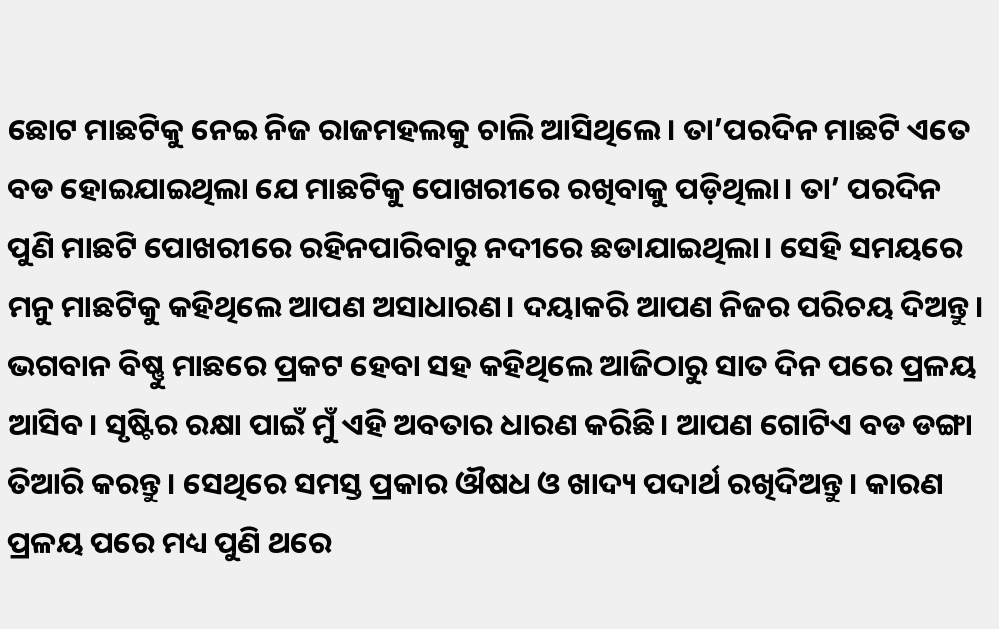ଛୋଟ ମାଛଟିକୁ ନେଇ ନିଜ ରାଜମହଲକୁ ଚାଲି ଆସିଥିଲେ। ତା’ପରଦିନ ମାଛଟି ଏତେ ବଡ ହୋଇଯାଇଥିଲା ଯେ ମାଛଟିକୁ ପୋଖରୀରେ ରଖିବାକୁ ପଡ଼ିଥିଲା। ତା’ ପରଦିନ ପୁଣି ମାଛଟି ପୋଖରୀରେ ରହିନପାରିବାରୁ ନଦୀରେ ଛଡାଯାଇଥିଲା। ସେହି ସମୟରେ ମନୁ ମାଛଟିକୁ କହିଥିଲେ ଆପଣ ଅସାଧାରଣ। ଦୟାକରି ଆପଣ ନିଜର ପରିଚୟ ଦିଅନ୍ତୁ।
ଭଗବାନ ବିଷ୍ଣୁ ମାଛରେ ପ୍ରକଟ ହେବା ସହ କହିଥିଲେ ଆଜିଠାରୁ ସାତ ଦିନ ପରେ ପ୍ରଳୟ ଆସିବ। ସୃଷ୍ଟିର ରକ୍ଷା ପାଇଁ ମୁଁ ଏହି ଅବତାର ଧାରଣ କରିଛି। ଆପଣ ଗୋଟିଏ ବଡ ଡଙ୍ଗା ତିଆରି କରନ୍ତୁ। ସେଥିରେ ସମସ୍ତ ପ୍ରକାର ଔଷଧ ଓ ଖାଦ୍ୟ ପଦାର୍ଥ ରଖିଦିଅନ୍ତୁ। କାରଣ ପ୍ରଳୟ ପରେ ମଧ୍ୟ ପୁଣି ଥରେ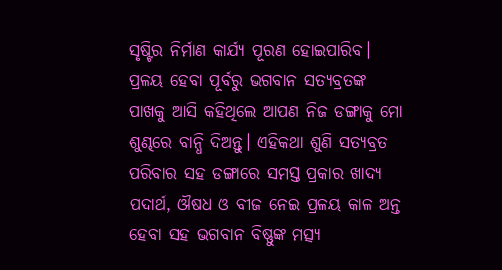ସୃଷ୍ଟିର ନିର୍ମାଣ କାର୍ଯ୍ୟ ପୂରଣ ହୋଇପାରିବ।
ପ୍ରଳୟ ହେବା ପୂର୍ବରୁ ଭଗବାନ ସତ୍ୟବ୍ରତଙ୍କ ପାଖକୁ ଆସି କହିଥିଲେ ଆପଣ ନିଜ ଡଙ୍ଗାକୁ ମୋ ଶୁଣ୍ଢରେ ବାନ୍ଧି ଦିଅନ୍ତୁ। ଏହିକଥା ଶୁଣି ସତ୍ୟବ୍ରତ ପରିବାର ସହ ଡଙ୍ଗାରେ ସମସ୍ତ ପ୍ରକାର ଖାଦ୍ୟ ପଦାର୍ଥ, ଔଷଧ ଓ ବୀଜ ନେଇ ପ୍ରଳୟ କାଳ ଅନ୍ତ ହେବା ସହ ଭଗବାନ ବିଷ୍ଣୁଙ୍କ ମତ୍ସ୍ୟ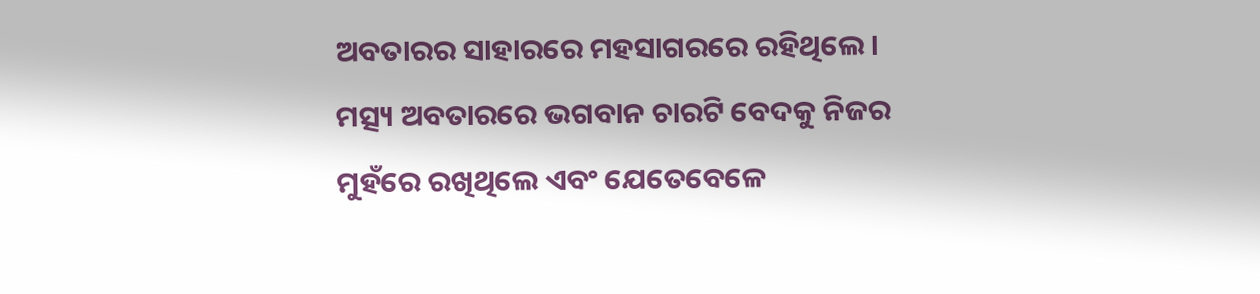ଅବତାରର ସାହାରରେ ମହସାଗରରେ ରହିଥିଲେ। ମତ୍ସ୍ୟ ଅବତାରରେ ଭଗବାନ ଚାରଟି ବେଦକୁ ନିଜର ମୁହଁରେ ରଖିଥିଲେ ଏବଂ ଯେତେବେଳେ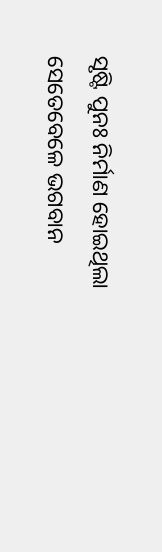ସୃଷ୍ଟି ପୁନଃ ନିର୍ମାଣ ହୋଇଥିଲା ସେତେବେଳେ ଭଗବାନ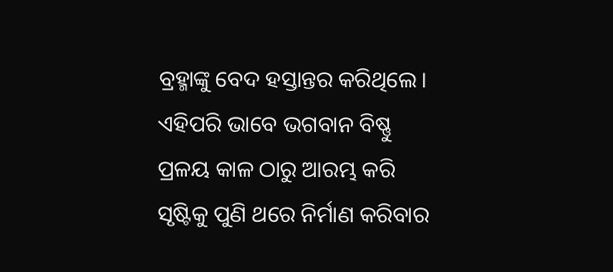ବ୍ରହ୍ମାଙ୍କୁ ବେଦ ହସ୍ତାନ୍ତର କରିଥିଲେ। ଏହିପରି ଭାବେ ଭଗବାନ ବିଷ୍ଣୁ ପ୍ରଳୟ କାଳ ଠାରୁ ଆରମ୍ଭ କରି ସୃଷ୍ଟିକୁ ପୁଣି ଥରେ ନିର୍ମାଣ କରିବାର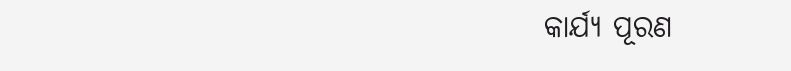କାର୍ଯ୍ୟ ପୂରଣ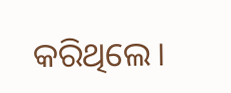କରିଥିଲେ।